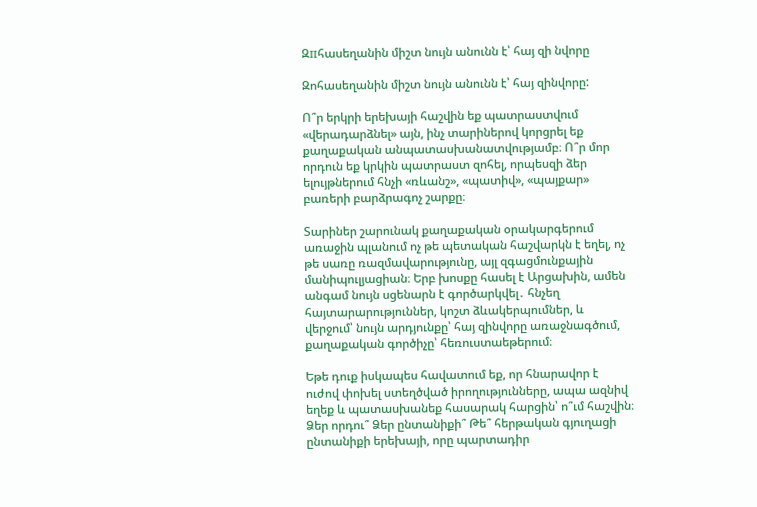Զпհասեղանին միշտ նույն անունն է՝ հայ զի նվորը

Զոհասեղանին միշտ նույն անունն է՝ հայ զինվորը:

Ո՞ր երկրի երեխայի հաշվին եք պատրաստվում «վերադարձնել» այն, ինչ տարիներով կորցրել եք քաղաքական անպատասխանատվությամբ։ Ո՞ր մոր որդուն եք կրկին պատրաստ զոհել, որպեսզի ձեր ելույթներում հնչի «ռևանշ», «պատիվ», «պայքար» բառերի բարձրագոչ շարքը։

Տարիներ շարունակ քաղաքական օրակարգերում առաջին պլանում ոչ թե պետական հաշվարկն է եղել, ոչ թե սառը ռազմավարությունը, այլ զգացմունքային մանիպուլյացիան։ Երբ խոսքը հասել է Արցախին, ամեն անգամ նույն սցենարն է գործարկվել․ հնչեղ հայտարարություններ, կոշտ ձևակերպումներ, և վերջում՝ նույն արդյունքը՝ հայ զինվորը առաջնագծում, քաղաքական գործիչը՝ հեռուստաեթերում։

Եթե դուք իսկապես հավատում եք, որ հնարավոր է ուժով փոխել ստեղծված իրողությունները, ապա ազնիվ եղեք և պատասխանեք հասարակ հարցին՝ ո՞ւմ հաշվին։ Ձեր որդու՞ Ձեր ընտանիքի՞ Թե՞ հերթական գյուղացի ընտանիքի երեխայի, որը պարտադիր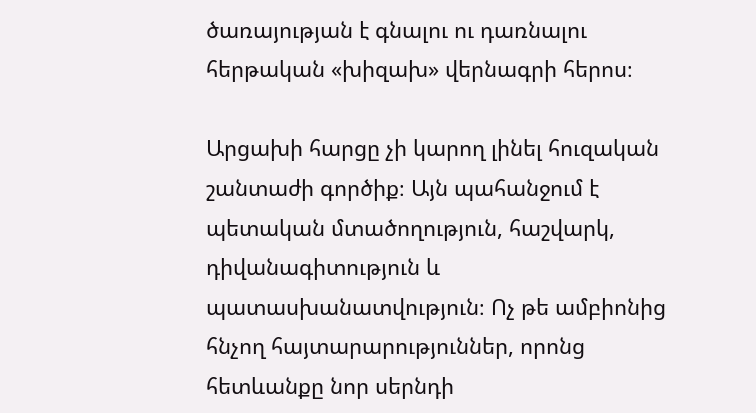ծառայության է գնալու ու դառնալու հերթական «խիզախ» վերնագրի հերոս։

Արցախի հարցը չի կարող լինել հուզական շանտաժի գործիք։ Այն պահանջում է պետական մտածողություն, հաշվարկ, դիվանագիտություն և պատասխանատվություն։ Ոչ թե ամբիոնից հնչող հայտարարություններ, որոնց հետևանքը նոր սերնդի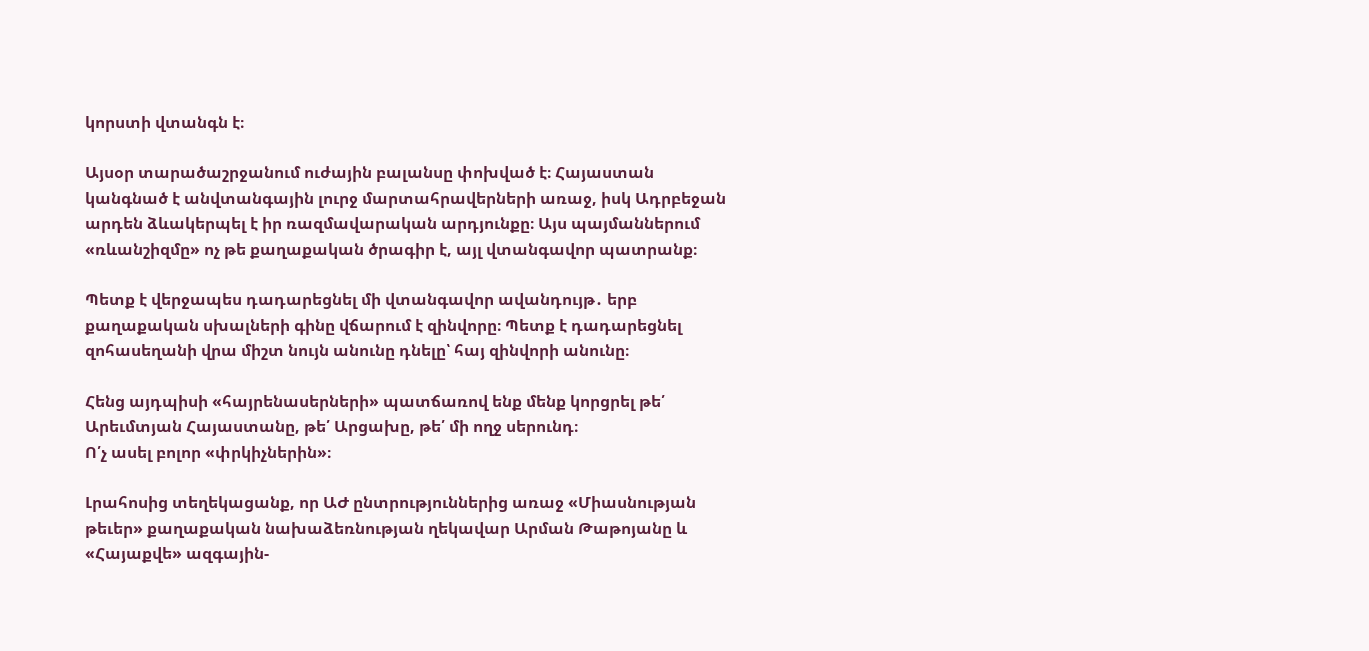կորստի վտանգն է։

Այսօր տարածաշրջանում ուժային բալանսը փոխված է։ Հայաստան կանգնած է անվտանգային լուրջ մարտահրավերների առաջ, իսկ Ադրբեջան արդեն ձևակերպել է իր ռազմավարական արդյունքը։ Այս պայմաններում «ռևանշիզմը» ոչ թե քաղաքական ծրագիր է, այլ վտանգավոր պատրանք։

Պետք է վերջապես դադարեցնել մի վտանգավոր ավանդույթ․ երբ քաղաքական սխալների գինը վճարում է զինվորը։ Պետք է դադարեցնել զոհասեղանի վրա միշտ նույն անունը դնելը՝ հայ զինվորի անունը։

Հենց այդպիսի «հայրենասերների» պատճառով ենք մենք կորցրել թե՛ Արեւմտյան Հայաստանը, թե՛ Արցախը, թե՛ մի ողջ սերունդ։
Ո՛չ ասել բոլոր «փրկիչներին»։

Լրահոսից տեղեկացանք, որ ԱԺ ընտրություններից առաջ «Միասնության թեւեր» քաղաքական նախաձեռնության ղեկավար Արման Թաթոյանը և «Հայաքվե» ազգային-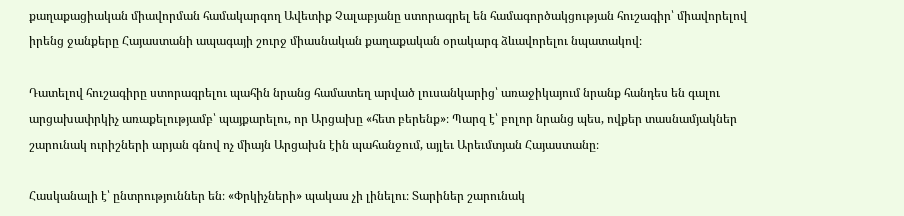քաղաքացիական միավորման համակարգող Ավետիք Չալաբյանը ստորագրել են համագործակցության հուշագիր՝ միավորելով իրենց ջանքերը Հայաստանի ապագայի շուրջ միասնական քաղաքական օրակարգ ձևավորելու նպատակով։

Դատելով հուշագիրը ստորագրելու պահին նրանց համատեղ արված լուսանկարից՝ առաջիկայում նրանք հանդես են գալու արցախափրկիչ առաքելությամբ՝ պայքարելու, որ Արցախը «հետ բերենք»։ Պարզ է՝ բոլոր նրանց պես, ովքեր տասնամյակներ շարունակ ուրիշների արյան գնով ոչ միայն Արցախն էին պահանջում, այլեւ Արեւմտյան Հայաստանը։

Հասկանալի է՝ ընտրություններ են։ «Փրկիչների» պակաս չի լինելու։ Տարիներ շարունակ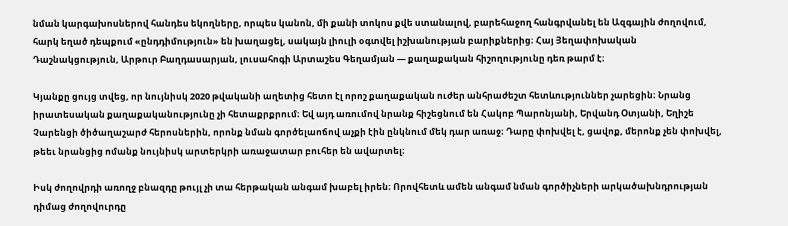նման կարգախոսներով հանդես եկողները, որպես կանոն, մի քանի տոկոս քվե ստանալով, բարեհաջող հանգրվանել են Ազգային ժողովում, հարկ եղած դեպքում «ընդդիմություն» են խաղացել, սակայն լիուլի օգտվել իշխանության բարիքներից։ Հայ Յեղափոխական Դաշնակցություն, Արթուր Բաղդասարյան, լուսահոգի Արտաշես Գեղամյան — քաղաքական հիշողությունը դեռ թարմ է։

Կյանքը ցույց տվեց, որ նույնիսկ 2020 թվականի աղետից հետո էլ որոշ քաղաքական ուժեր անհրաժեշտ հետևություններ չարեցին։ Նրանց իրատեսական քաղաքականությունը չի հետաքրքրում։ Եվ այդ առումով նրանք հիշեցնում են Հակոբ Պարոնյանի, Երվանդ Օտյանի, Եղիշե Չարենցի ծիծաղաշարժ հերոսներին, որոնք նման գործելաոճով աչքի էին ընկնում մեկ դար առաջ։ Դարը փոխվել է, ցավոք, մերոնք չեն փոխվել, թեեւ նրանցից ոմանք նույնիսկ արտերկրի առաջատար բուհեր են ավարտել։

Իսկ ժողովրդի առողջ բնազդը թույլ չի տա հերթական անգամ խաբել իրեն։ Որովհետև ամեն անգամ նման գործիչների արկածախնդրության դիմաց ժողովուրդը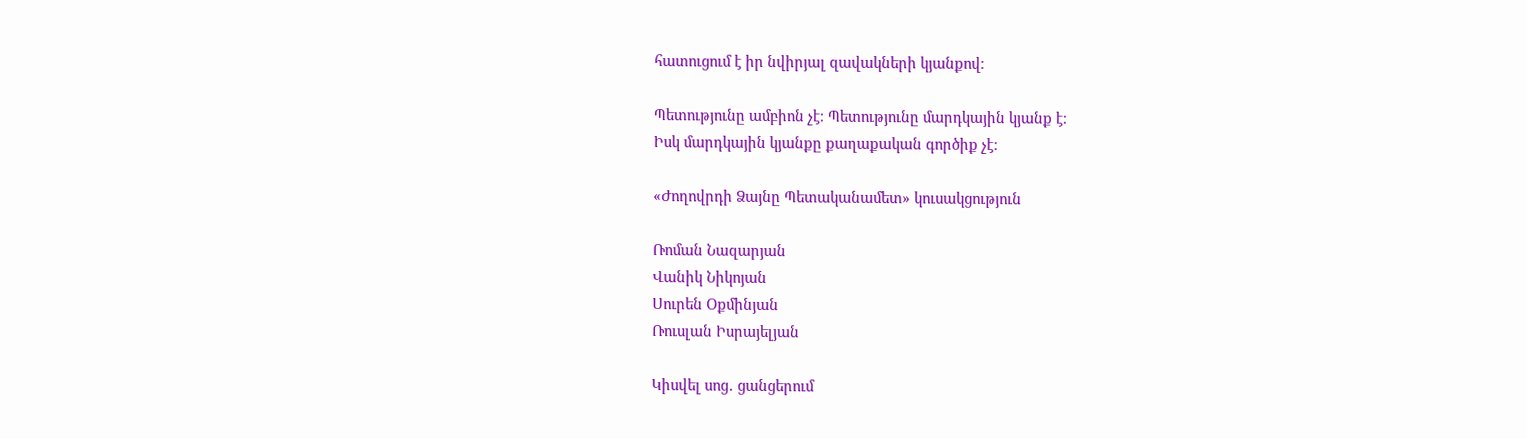հատուցում է իր նվիրյալ զավակների կյանքով։

Պետությունը ամբիոն չէ։ Պետությունը մարդկային կյանք է։
Իսկ մարդկային կյանքը քաղաքական գործիք չէ։

«Ժողովրդի Ձայնը Պետականամետ» կուսակցություն

Ռոման Նազարյան
Վանիկ Նիկոյան
Սուրեն Օքմինյան
Ռուսլան Իսրայելյան

Կիսվել սոց․ ցանցերում